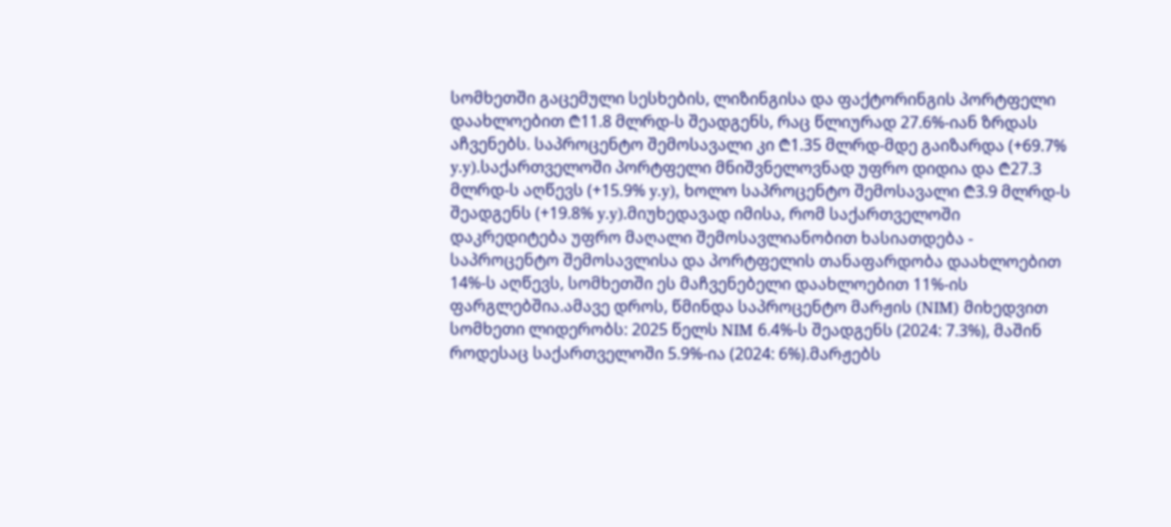სომხეთში გაცემული სესხების, ლიზინგისა და ფაქტორინგის პორტფელი დაახლოებით ₾11.8 მლრდ-ს შეადგენს, რაც წლიურად 27.6%-იან ზრდას აჩვენებს. საპროცენტო შემოსავალი კი ₾1.35 მლრდ-მდე გაიზარდა (+69.7% y.y).საქართველოში პორტფელი მნიშვნელოვნად უფრო დიდია და ₾27.3 მლრდ-ს აღწევს (+15.9% y.y), ხოლო საპროცენტო შემოსავალი ₾3.9 მლრდ-ს შეადგენს (+19.8% y.y).მიუხედავად იმისა, რომ საქართველოში დაკრედიტება უფრო მაღალი შემოსავლიანობით ხასიათდება - საპროცენტო შემოსავლისა და პორტფელის თანაფარდობა დაახლოებით 14%-ს აღწევს, სომხეთში ეს მაჩვენებელი დაახლოებით 11%-ის ფარგლებშია.ამავე დროს, წმინდა საპროცენტო მარჟის (NIM) მიხედვით სომხეთი ლიდერობს: 2025 წელს NIM 6.4%-ს შეადგენს (2024: 7.3%), მაშინ როდესაც საქართველოში 5.9%-ია (2024: 6%).მარჟებს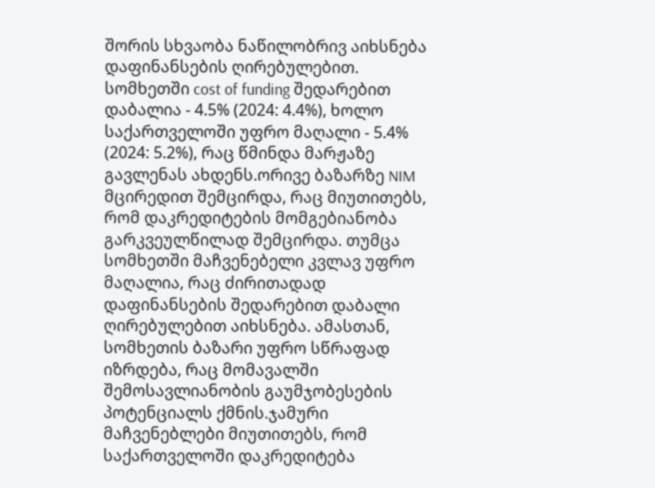შორის სხვაობა ნაწილობრივ აიხსნება დაფინანსების ღირებულებით. სომხეთში cost of funding შედარებით დაბალია - 4.5% (2024: 4.4%), ხოლო საქართველოში უფრო მაღალი - 5.4% (2024: 5.2%), რაც წმინდა მარჟაზე გავლენას ახდენს.ორივე ბაზარზე NIM მცირედით შემცირდა, რაც მიუთითებს, რომ დაკრედიტების მომგებიანობა გარკვეულწილად შემცირდა. თუმცა სომხეთში მაჩვენებელი კვლავ უფრო მაღალია, რაც ძირითადად დაფინანსების შედარებით დაბალი ღირებულებით აიხსნება. ამასთან, სომხეთის ბაზარი უფრო სწრაფად იზრდება, რაც მომავალში შემოსავლიანობის გაუმჯობესების პოტენციალს ქმნის.ჯამური მაჩვენებლები მიუთითებს, რომ საქართველოში დაკრედიტება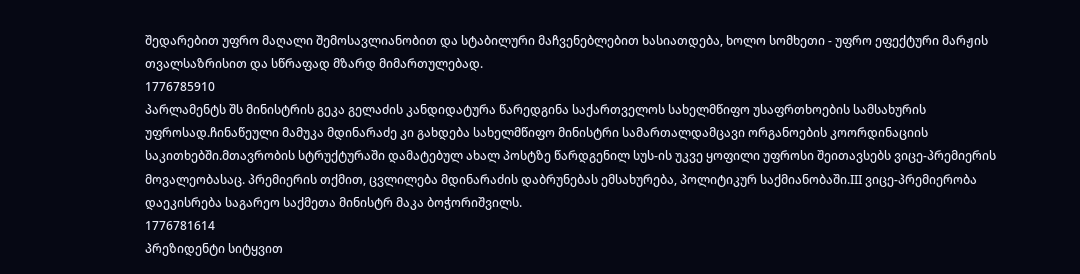შედარებით უფრო მაღალი შემოსავლიანობით და სტაბილური მაჩვენებლებით ხასიათდება, ხოლო სომხეთი - უფრო ეფექტური მარჟის თვალსაზრისით და სწრაფად მზარდ მიმართულებად.
1776785910
პარლამენტს შს მინისტრის გეკა გელაძის კანდიდატურა წარედგინა საქართველოს სახელმწიფო უსაფრთხოების სამსახურის უფროსად.ჩინაწეული მამუკა მდინარაძე კი გახდება სახელმწიფო მინისტრი სამართალდამცავი ორგანოების კოორდინაციის საკითხებში.მთავრობის სტრუქტურაში დამატებულ ახალ პოსტზე წარდგენილ სუს-ის უკვე ყოფილი უფროსი შეითავსებს ვიცე-პრემიერის მოვალეობასაც. პრემიერის თქმით, ცვლილება მდინარაძის დაბრუნებას ემსახურება, პოლიტიკურ საქმიანობაში.III ვიცე-პრემიერობა დაეკისრება საგარეო საქმეთა მინისტრ მაკა ბოჭორიშვილს.
1776781614
პრეზიდენტი სიტყვით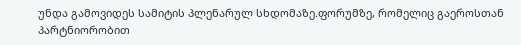უნდა გამოვიდეს სამიტის პლენარულ სხდომაზე.ფორუმზე, რომელიც გაეროსთან პარტნიორობით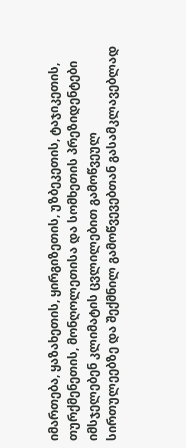იმართება, ყაზახეთის, ყირგიზეთის, უზბეკეთის, ტაჯიკეთის, თურქმენეთის, მონღოლეთისა და სომხეთის პრეზიდენტები იმსჯელებენ კლიმატის ცვლილებით გამოწვეულ სირთულეებზე და შექმნილ გამოწვევებთან გასამკლავებლად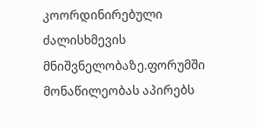კოორდინირებული ძალისხმევის მნიშვნელობაზე.ფორუმში მონაწილეობას აპირებს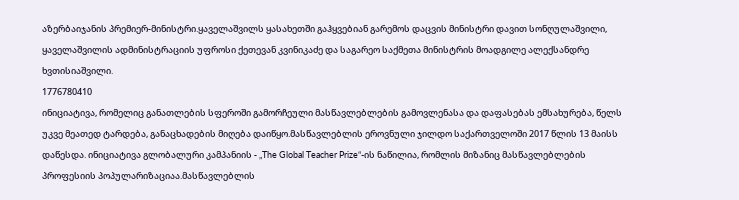აზერბაიჯანის პრემიერ-მინისტრი.ყაველაშვილს ყასახეთში გაჰყვებიან გარემოს დაცვის მინისტრი დავით სონღულაშვილი, ყაველაშვილის ადმინისტრაციის უფროსი ქეთევან კვინიკაძე და საგარეო საქმეთა მინისტრის მოადგილე ალექსანდრე ხვთისიაშვილი.
1776780410
ინიციატივა, რომელიც განათლების სფეროში გამორჩეული მასწავლებლების გამოვლენასა და დაფასებას ემსახურება, წელს უკვე მეათედ ტარდება, განაცხადების მიღება დაიწყო.მასწავლებლის ეროვნული ჯილდო საქართველოში 2017 წლის 13 მაისს დაწესდა. ინიციატივა გლობალური კამპანიის - „The Global Teacher Prize“-ის ნაწილია, რომლის მიზანიც მასწავლებლების პროფესიის პოპულარიზაციაა.მასწავლებლის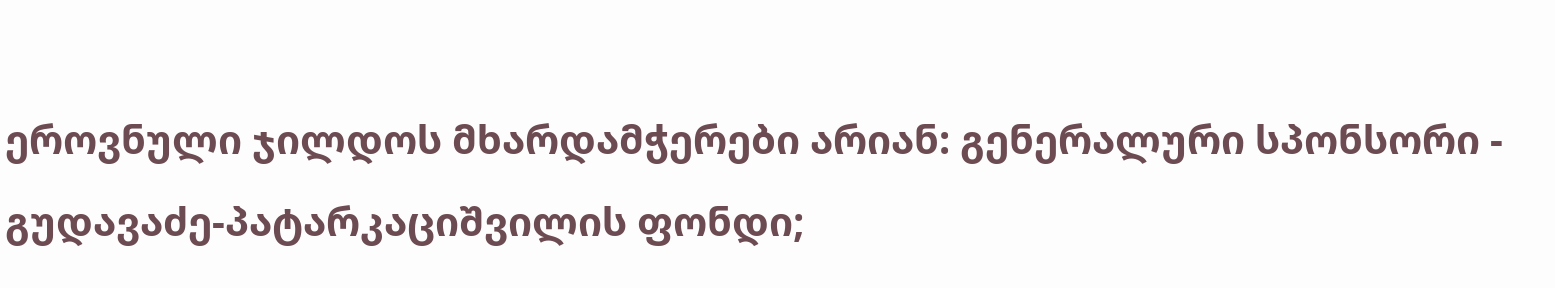ეროვნული ჯილდოს მხარდამჭერები არიან: გენერალური სპონსორი - გუდავაძე-პატარკაციშვილის ფონდი;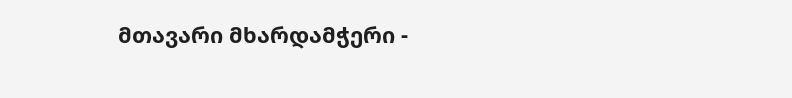მთავარი მხარდამჭერი -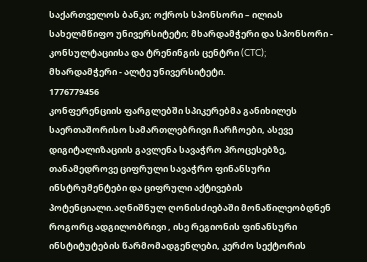საქართველოს ბანკი; ოქროს სპონსორი – ილიას სახელმწიფო უნივერსიტეტი; მხარდამჭერი და სპონსორი - კონსულტაციისა და ტრენინგის ცენტრი (CTC); მხარდამჭერი - ალტე უნივერსიტეტი.
1776779456
კონფერენციის ფარგლებში სპიკერებმა განიხილეს საერთაშორისო სამართლებრივი ჩარჩოები, ასევე დიგიტალიზაციის გავლენა სავაჭრო პროცესებზე, თანამედროვე ციფრული სავაჭრო ფინანსური ინსტრუმენტები და ციფრული აქტივების პოტენციალი.აღნიშნულ ღონისძიებაში მონაწილეობდნენ როგორც ადგილობრივი , ისე რეგიონის ფინანსური ინსტიტუტების წარმომადგენლები, კერძო სექტორის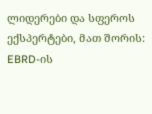ლიდერები და სფეროს ექსპერტები, მათ შორის: EBRD-ის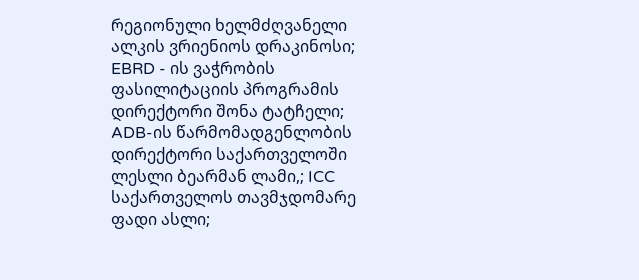რეგიონული ხელმძღვანელი ალკის ვრიენიოს დრაკინოსი; EBRD - ის ვაჭრობის ფასილიტაციის პროგრამის დირექტორი შონა ტატჩელი; ADB-ის წარმომადგენლობის დირექტორი საქართველოში ლესლი ბეარმან ლამი,; ICC საქართველოს თავმჯდომარე ფადი ასლი;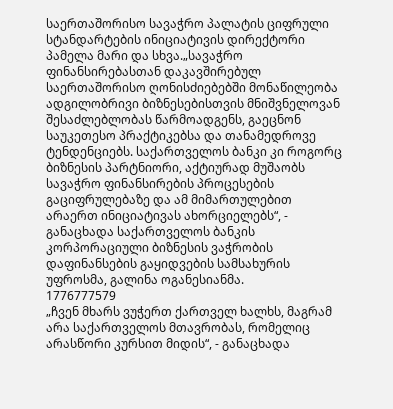საერთაშორისო სავაჭრო პალატის ციფრული სტანდარტების ინიციატივის დირექტორი პამელა მარი და სხვა.„სავაჭრო ფინანსირებასთან დაკავშირებულ საერთაშორისო ღონისძიებებში მონაწილეობა ადგილობრივი ბიზნესებისთვის მნიშვნელოვან შესაძლებლობას წარმოადგენს, გაეცნონ საუკეთესო პრაქტიკებსა და თანამედროვე ტენდენციებს. საქართველოს ბანკი კი როგორც ბიზნესის პარტნიორი, აქტიურად მუშაობს სავაჭრო ფინანსირების პროცესების გაციფრულებაზე და ამ მიმართულებით არაერთ ინიციატივას ახორციელებს“, - განაცხადა საქართველოს ბანკის კორპორაციული ბიზნესის ვაჭრობის დაფინანსების გაყიდვების სამსახურის უფროსმა, გალინა ოგანესიანმა.
1776777579
„ჩვენ მხარს ვუჭერთ ქართველ ხალხს, მაგრამ არა საქართველოს მთავრობას, რომელიც არასწორი კურსით მიდის“, - განაცხადა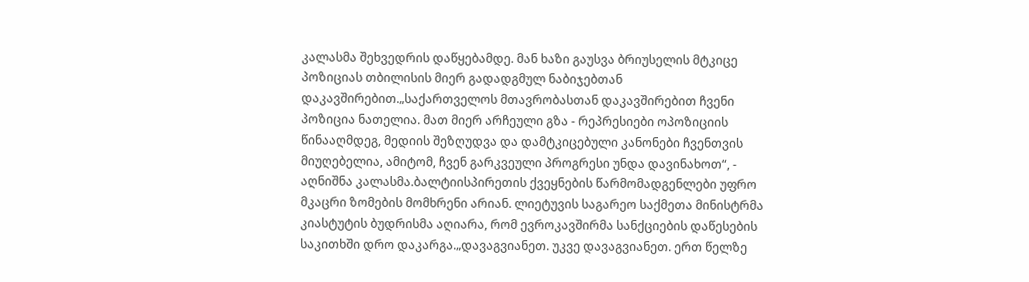კალასმა შეხვედრის დაწყებამდე. მან ხაზი გაუსვა ბრიუსელის მტკიცე პოზიციას თბილისის მიერ გადადგმულ ნაბიჯებთან დაკავშირებით.„საქართველოს მთავრობასთან დაკავშირებით ჩვენი პოზიცია ნათელია. მათ მიერ არჩეული გზა - რეპრესიები ოპოზიციის წინააღმდეგ, მედიის შეზღუდვა და დამტკიცებული კანონები ჩვენთვის მიუღებელია, ამიტომ, ჩვენ გარკვეული პროგრესი უნდა დავინახოთ“, - აღნიშნა კალასმა.ბალტიისპირეთის ქვეყნების წარმომადგენლები უფრო მკაცრი ზომების მომხრენი არიან. ლიეტუვის საგარეო საქმეთა მინისტრმა კიასტუტის ბუდრისმა აღიარა, რომ ევროკავშირმა სანქციების დაწესების საკითხში დრო დაკარგა.„დავაგვიანეთ. უკვე დავაგვიანეთ. ერთ წელზე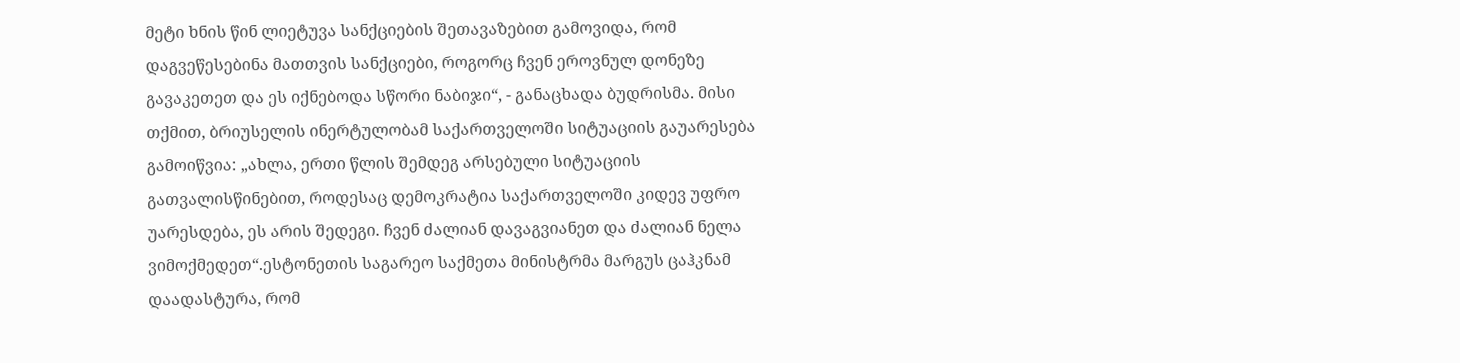მეტი ხნის წინ ლიეტუვა სანქციების შეთავაზებით გამოვიდა, რომ დაგვეწესებინა მათთვის სანქციები, როგორც ჩვენ ეროვნულ დონეზე გავაკეთეთ და ეს იქნებოდა სწორი ნაბიჯი“, - განაცხადა ბუდრისმა. მისი თქმით, ბრიუსელის ინერტულობამ საქართველოში სიტუაციის გაუარესება გამოიწვია: „ახლა, ერთი წლის შემდეგ არსებული სიტუაციის გათვალისწინებით, როდესაც დემოკრატია საქართველოში კიდევ უფრო უარესდება, ეს არის შედეგი. ჩვენ ძალიან დავაგვიანეთ და ძალიან ნელა ვიმოქმედეთ“.ესტონეთის საგარეო საქმეთა მინისტრმა მარგუს ცაჰკნამ დაადასტურა, რომ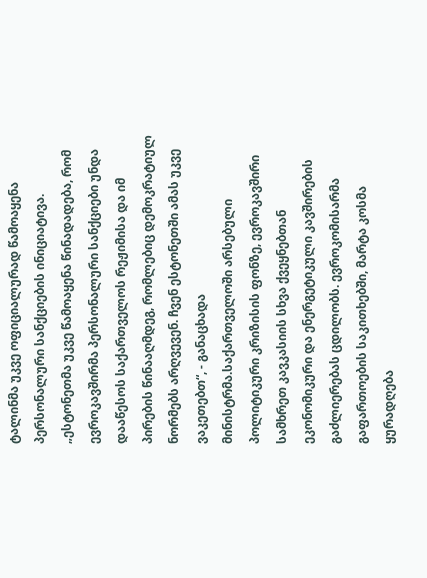ტალინმა უკვე ოფიციალურად წამოაყენა პერსონალური სანქციების ინიციატივა. „ესტონეთმა უკვე წამოაყენა წინადადება, რომ ევროკავშირმა პერსონალური სანქციები უნდა დააწესოს საქართველოს რეჟიმისა და იმ პირების წინააღმდეგ, რომლებიც დემოკრატიულ ნორმებს არღვევენ. ჩვენ ესტონეთში ამას უკვე ვაკეთებთ“, - განაცხადა მინისტრმა.საქართველოში არსებული პოლიტიკური კრიზისის ფონზე, ევროკავშირი სამხრეთ კავკასიის სხვა ქვეყნებთან ეკონომიკური და ენერგეტიკული კავშირების გაძლიერებას ცდილობს. ევროკომისარმა გაფართოების საკითხებში, მარტა კოსმა ყურადღება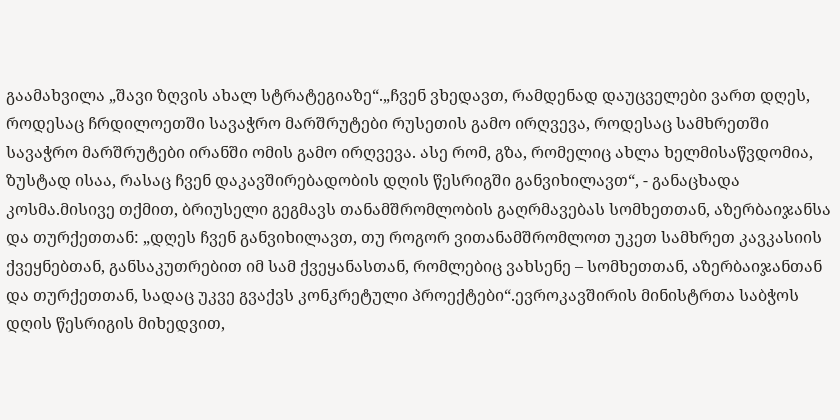გაამახვილა „შავი ზღვის ახალ სტრატეგიაზე“.„ჩვენ ვხედავთ, რამდენად დაუცველები ვართ დღეს, როდესაც ჩრდილოეთში სავაჭრო მარშრუტები რუსეთის გამო ირღვევა, როდესაც სამხრეთში სავაჭრო მარშრუტები ირანში ომის გამო ირღვევა. ასე რომ, გზა, რომელიც ახლა ხელმისაწვდომია, ზუსტად ისაა, რასაც ჩვენ დაკავშირებადობის დღის წესრიგში განვიხილავთ“, - განაცხადა კოსმა.მისივე თქმით, ბრიუსელი გეგმავს თანამშრომლობის გაღრმავებას სომხეთთან, აზერბაიჯანსა და თურქეთთან: „დღეს ჩვენ განვიხილავთ, თუ როგორ ვითანამშრომლოთ უკეთ სამხრეთ კავკასიის ქვეყნებთან, განსაკუთრებით იმ სამ ქვეყანასთან, რომლებიც ვახსენე – სომხეთთან, აზერბაიჯანთან და თურქეთთან, სადაც უკვე გვაქვს კონკრეტული პროექტები“.ევროკავშირის მინისტრთა საბჭოს დღის წესრიგის მიხედვით,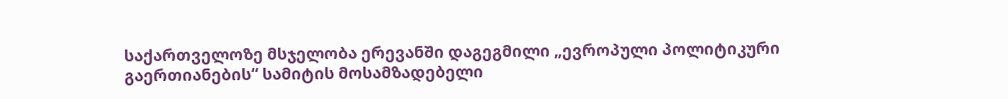საქართველოზე მსჯელობა ერევანში დაგეგმილი „ევროპული პოლიტიკური გაერთიანების“ სამიტის მოსამზადებელი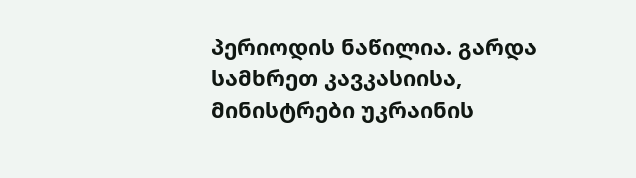პერიოდის ნაწილია. გარდა სამხრეთ კავკასიისა, მინისტრები უკრაინის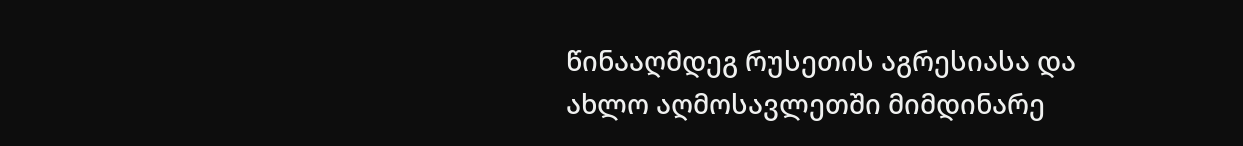წინააღმდეგ რუსეთის აგრესიასა და ახლო აღმოსავლეთში მიმდინარე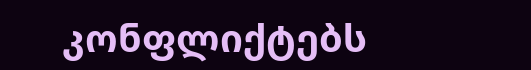კონფლიქტებს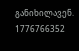განიხილავენ.
1776766352